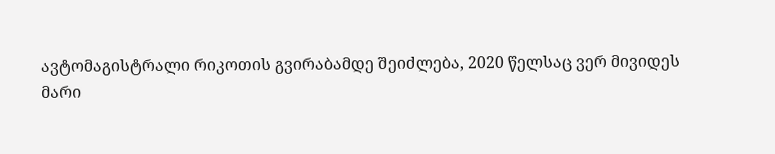ავტომაგისტრალი რიკოთის გვირაბამდე შეიძლება, 2020 წელსაც ვერ მივიდეს
მარი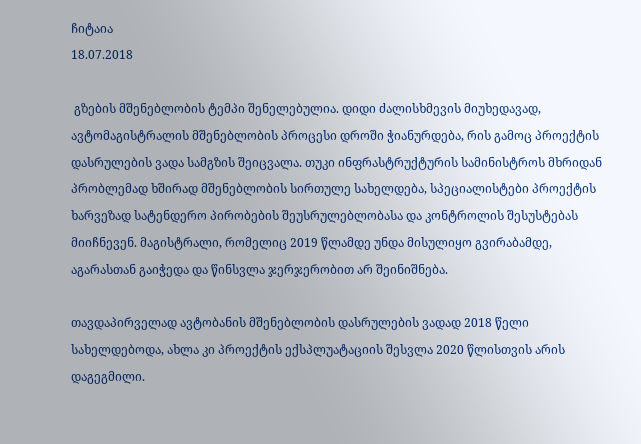ჩიტაია
18.07.2018

 გზების მშენებლობის ტემპი შენელებულია. დიდი ძალისხმევის მიუხედავად, ავტომაგისტრალის მშენებლობის პროცესი დროში ჭიანურდება, რის გამოც პროექტის დასრულების ვადა სამგზის შეიცვალა. თუკი ინფრასტრუქტურის სამინისტროს მხრიდან პრობლემად ხშირად მშენებლობის სირთულე სახელდება, სპეციალისტები პროექტის ხარვეზად სატენდერო პირობების შეუსრულებლობასა და კონტროლის შესუსტებას მიიჩნევენ. მაგისტრალი, რომელიც 2019 წლამდე უნდა მისულიყო გვირაბამდე, აგარასთან გაიჭედა და წინსვლა ჯერჯერობით არ შეინიშნება.

თავდაპირველად ავტობანის მშენებლობის დასრულების ვადად 2018 წელი სახელდებოდა, ახლა კი პროექტის ექსპლუატაციის შესვლა 2020 წლისთვის არის დაგეგმილი.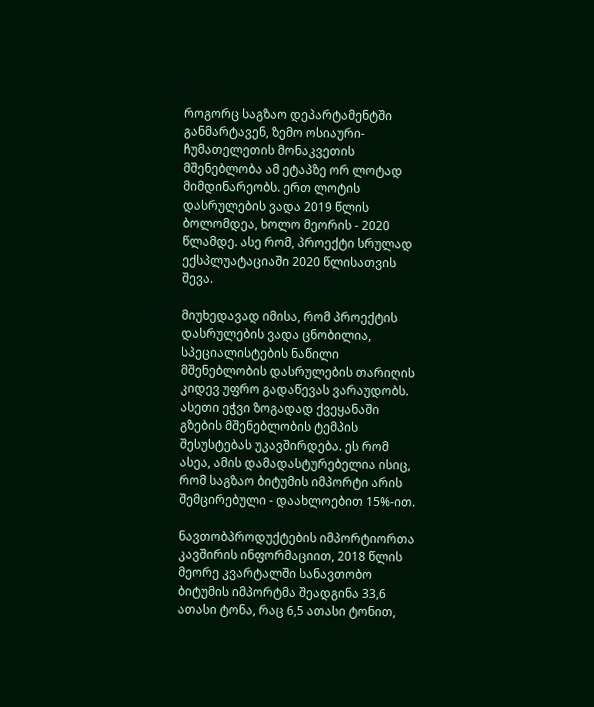როგორც საგზაო დეპარტამენტში განმარტავენ, ზემო ოსიაური-ჩუმათელეთის მონაკვეთის მშენებლობა ამ ეტაპზე ორ ლოტად მიმდინარეობს. ერთ ლოტის დასრულების ვადა 2019 წლის ბოლომდეა, ხოლო მეორის - 2020 წლამდე. ასე რომ, პროექტი სრულად ექსპლუატაციაში 2020 წლისათვის შევა.

მიუხედავად იმისა, რომ პროექტის დასრულების ვადა ცნობილია, სპეციალისტების ნაწილი მშენებლობის დასრულების თარიღის კიდევ უფრო გადაწევას ვარაუდობს. ასეთი ეჭვი ზოგადად ქვეყანაში გზების მშენებლობის ტემპის შესუსტებას უკავშირდება. ეს რომ ასეა, ამის დამადასტურებელია ისიც, რომ საგზაო ბიტუმის იმპორტი არის შემცირებული - დაახლოებით 15%-ით.

ნავთობპროდუქტების იმპორტიორთა კავშირის ინფორმაციით, 2018 წლის მეორე კვარტალში სანავთობო ბიტუმის იმპორტმა შეადგინა 33,6 ათასი ტონა, რაც 6,5 ათასი ტონით,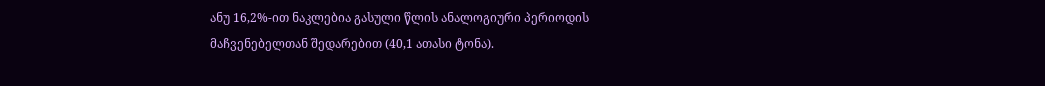ანუ 16,2%-ით ნაკლებია გასული წლის ანალოგიური პერიოდის მაჩვენებელთან შედარებით (40,1 ათასი ტონა).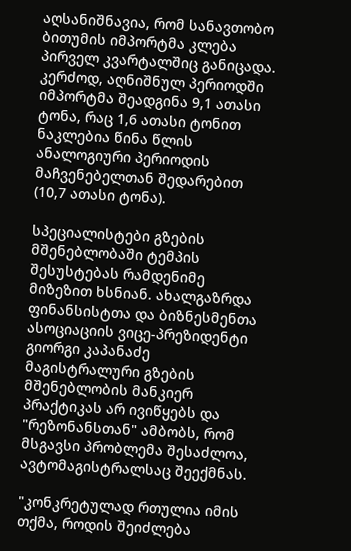აღსანიშნავია, რომ სანავთობო ბითუმის იმპორტმა კლება პირველ კვარტალშიც განიცადა. კერძოდ, აღნიშნულ პერიოდში იმპორტმა შეადგინა 9,1 ათასი ტონა, რაც 1,6 ათასი ტონით ნაკლებია წინა წლის ანალოგიური პერიოდის მაჩვენებელთან შედარებით (10,7 ათასი ტონა).

სპეციალისტები გზების მშენებლობაში ტემპის შესუსტებას რამდენიმე მიზეზით ხსნიან. ახალგაზრდა ფინანსისტთა და ბიზნესმენთა ასოციაციის ვიცე-პრეზიდენტი გიორგი კაპანაძე მაგისტრალური გზების მშენებლობის მანკიერ პრაქტიკას არ ივიწყებს და "რეზონანსთან" ამბობს, რომ მსგავსი პრობლემა შესაძლოა, ავტომაგისტრალსაც შეექმნას.

"კონკრეტულად რთულია იმის თქმა, როდის შეიძლება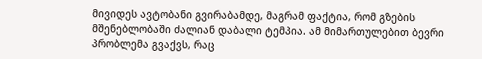მივიდეს ავტობანი გვირაბამდე, მაგრამ ფაქტია, რომ გზების მშენებლობაში ძალიან დაბალი ტემპია. ამ მიმართულებით ბევრი პრობლემა გვაქვს, რაც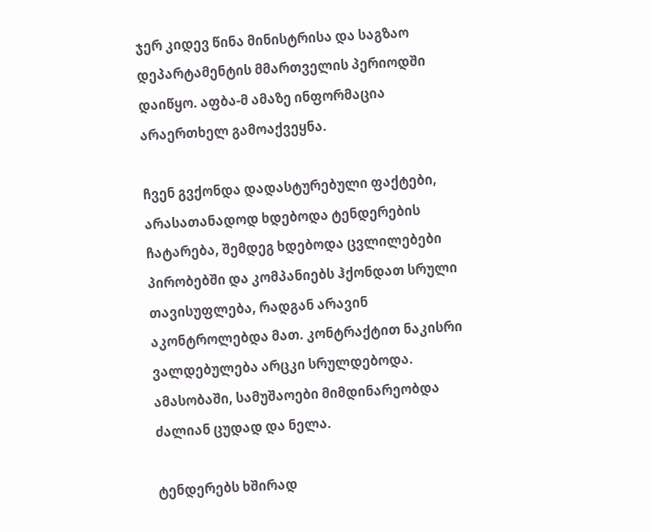ჯერ კიდევ წინა მინისტრისა და საგზაო დეპარტამენტის მმართველის პერიოდში დაიწყო. აფბა-მ ამაზე ინფორმაცია არაერთხელ გამოაქვეყნა.

ჩვენ გვქონდა დადასტურებული ფაქტები, არასათანადოდ ხდებოდა ტენდერების ჩატარება, შემდეგ ხდებოდა ცვლილებები პირობებში და კომპანიებს ჰქონდათ სრული თავისუფლება, რადგან არავინ აკონტროლებდა მათ. კონტრაქტით ნაკისრი ვალდებულება არცკი სრულდებოდა. ამასობაში, სამუშაოები მიმდინარეობდა ძალიან ცუდად და ნელა.

ტენდერებს ხშირად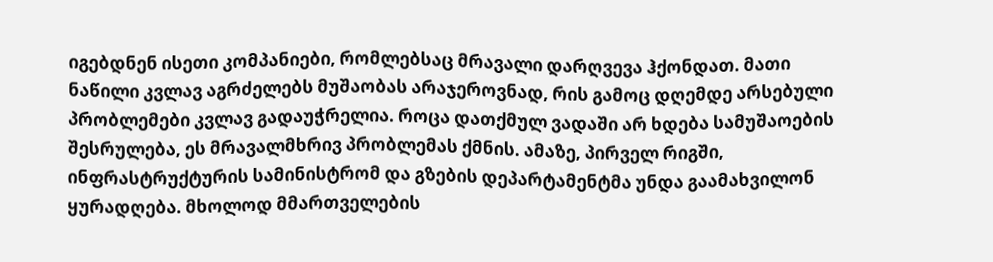იგებდნენ ისეთი კომპანიები, რომლებსაც მრავალი დარღვევა ჰქონდათ. მათი ნაწილი კვლავ აგრძელებს მუშაობას არაჯეროვნად, რის გამოც დღემდე არსებული პრობლემები კვლავ გადაუჭრელია. როცა დათქმულ ვადაში არ ხდება სამუშაოების შესრულება, ეს მრავალმხრივ პრობლემას ქმნის. ამაზე, პირველ რიგში, ინფრასტრუქტურის სამინისტრომ და გზების დეპარტამენტმა უნდა გაამახვილონ ყურადღება. მხოლოდ მმართველების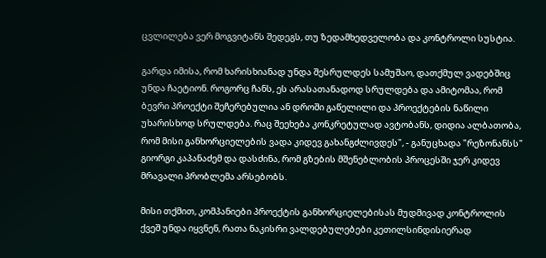ცვლილება ვერ მოგვიტანს შედეგს, თუ ზედამხედველობა და კონტროლი სუსტია.

გარდა იმისა, რომ ხარისხიანად უნდა შესრულდეს სამუშაო, დათქმულ ვადებშიც უნდა ჩაეტიონ. როგორც ჩანს, ეს არასათანადოდ სრულდება და ამიტომაა, რომ ბევრი პროექტი შეჩერებულია ან დროში გაწელილი და პროექტების ნაწილი უხარისხოდ სრულდება. რაც შეეხება კონკრეტულად ავტობანს, დიდია ალბათობა, რომ მისი განხორციელების ვადა კიდევ გახანგძლივდეს", - განუცხადა "რეზონანსს" გიორგი კაპანაძემ და დასძინა, რომ გზების მშენებლობის პროცესში ჯერ კიდევ მრავალი პრობლემა არსებობს.

მისი თქმით, კომპანიები პროექტის განხორციელებისას მუდმივად კონტროლის ქვეშ უნდა იყვნენ, რათა ნაკისრი ვალდებულებები კეთილსინდისიერად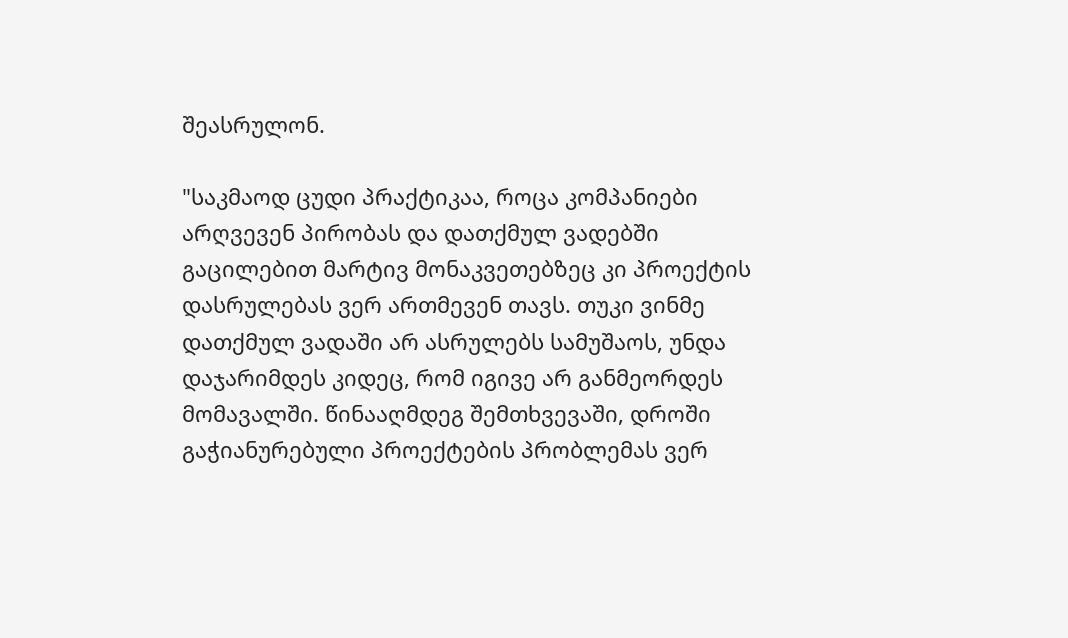შეასრულონ.

"საკმაოდ ცუდი პრაქტიკაა, როცა კომპანიები არღვევენ პირობას და დათქმულ ვადებში გაცილებით მარტივ მონაკვეთებზეც კი პროექტის დასრულებას ვერ ართმევენ თავს. თუკი ვინმე დათქმულ ვადაში არ ასრულებს სამუშაოს, უნდა დაჯარიმდეს კიდეც, რომ იგივე არ განმეორდეს მომავალში. წინააღმდეგ შემთხვევაში, დროში გაჭიანურებული პროექტების პრობლემას ვერ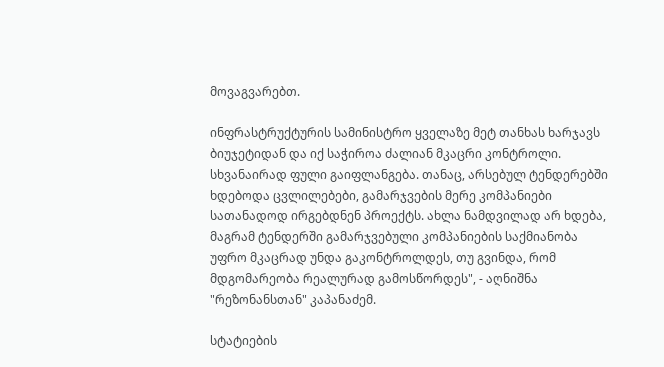მოვაგვარებთ.

ინფრასტრუქტურის სამინისტრო ყველაზე მეტ თანხას ხარჯავს ბიუჯეტიდან და იქ საჭიროა ძალიან მკაცრი კონტროლი. სხვანაირად ფული გაიფლანგება. თანაც, არსებულ ტენდერებში ხდებოდა ცვლილებები, გამარჯვების მერე კომპანიები სათანადოდ ირგებდნენ პროექტს. ახლა ნამდვილად არ ხდება, მაგრამ ტენდერში გამარჯვებული კომპანიების საქმიანობა უფრო მკაცრად უნდა გაკონტროლდეს, თუ გვინდა, რომ მდგომარეობა რეალურად გამოსწორდეს", - აღნიშნა "რეზონანსთან" კაპანაძემ.

სტატიების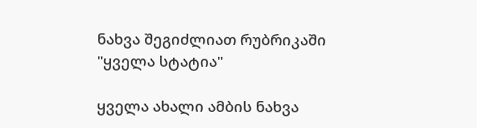ნახვა შეგიძლიათ რუბრიკაში "ყველა სტატია"

ყველა ახალი ამბის ნახვა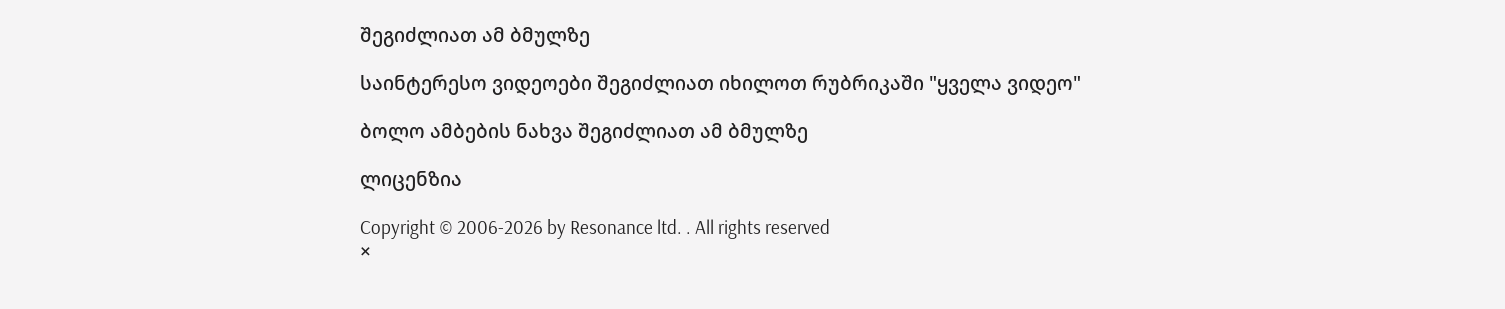შეგიძლიათ ამ ბმულზე

საინტერესო ვიდეოები შეგიძლიათ იხილოთ რუბრიკაში "ყველა ვიდეო"

ბოლო ამბების ნახვა შეგიძლიათ ამ ბმულზე

ლიცენზია

Copyright © 2006-2026 by Resonance ltd. . All rights reserved
×